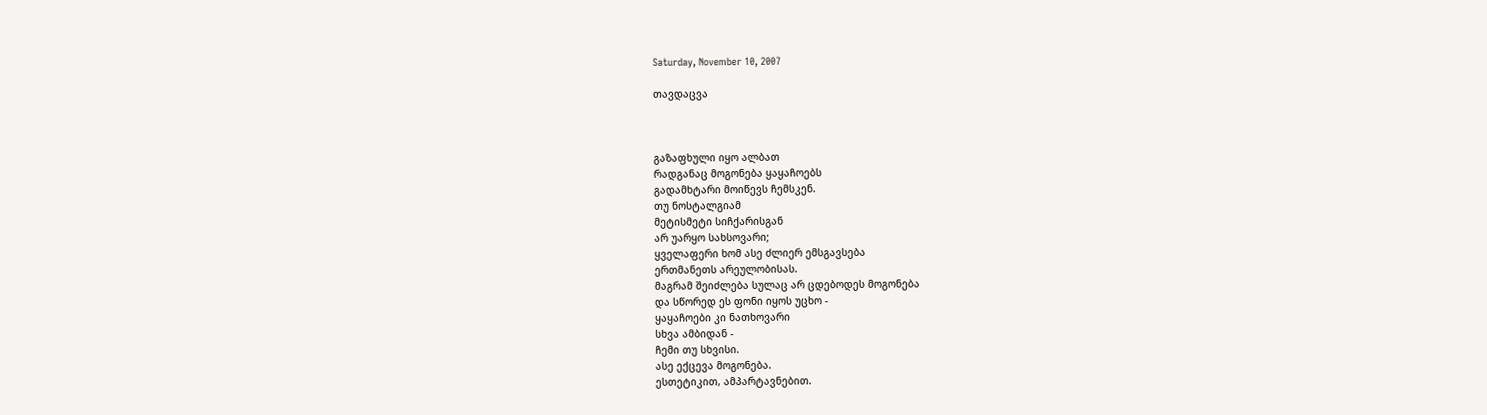Saturday, November 10, 2007

თავდაცვა



გაზაფხული იყო ალბათ
რადგანაც მოგონება ყაყაჩოებს
გადამხტარი მოიწევს ჩემსკენ.
თუ ნოსტალგიამ
მეტისმეტი სიჩქარისგან
არ უარყო სახსოვარი;
ყველაფერი ხომ ასე ძლიერ ემსგავსება
ერთმანეთს არეულობისას.
მაგრამ შეიძლება სულაც არ ცდებოდეს მოგონება
და სწორედ ეს ფონი იყოს უცხო -
ყაყაჩოები კი ნათხოვარი
სხვა ამბიდან -
ჩემი თუ სხვისი.
ასე ექცევა მოგონება.
ესთეტიკით, ამპარტავნებით.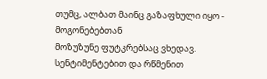თუმც, ალბათ მაინც გაზაფხული იყო -
მოგონებებთან
მოზუზუნე ფუტკრებსაც ვხედავ.
სენტიმენტებით და რწმენით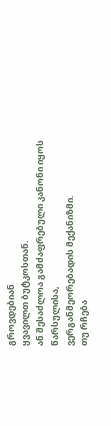გროვდებიან
ყვავილთ ბუტკოსთან.
ან შესაძლოა გამძაფრებული კანონი იყოს წარსულისა,
ვერგანმეორებადის მექანიზმი.
თუ რჩება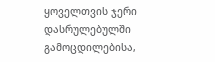ყოველთვის ჯერი
დასრულებულში
გამოცდილებისა,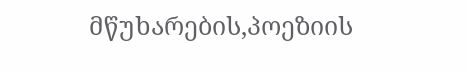მწუხარების,პოეზიის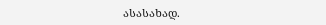ასასახად.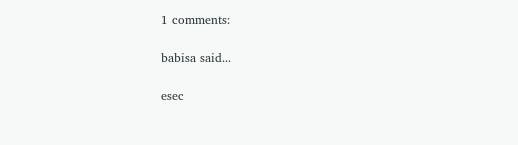1 comments:

babisa said...

esec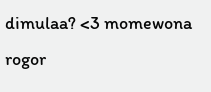dimulaa? <3 momewona rogor